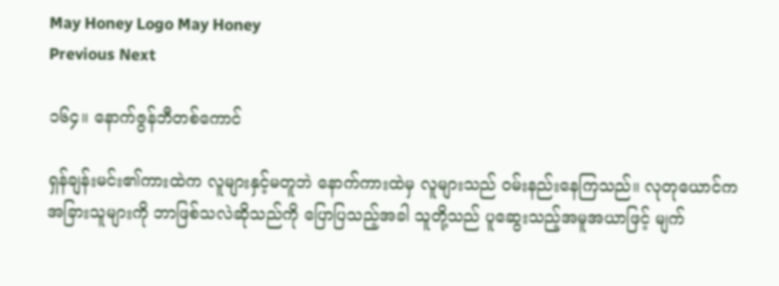May Honey Logo May Honey
Previous Next

၁၆၄။ နောက်ဇွန်ဘီတစ်ကောင်

ရှန်ချန်းမင်း၏ကားထဲက လူများနှင့်မတူဘဲ နောက်ကားထဲမှ လူများသည် ဝမ်းနည်းနေကြသည်။ လုတုယောင်က အခြားသူများကို ဘာဖြစ်သလဲဆိုသည်ကို ပြောပြသည့်အခါ သူတို့သည် ပူဆွေးသည့်အမူအယာဖြင့် မျက်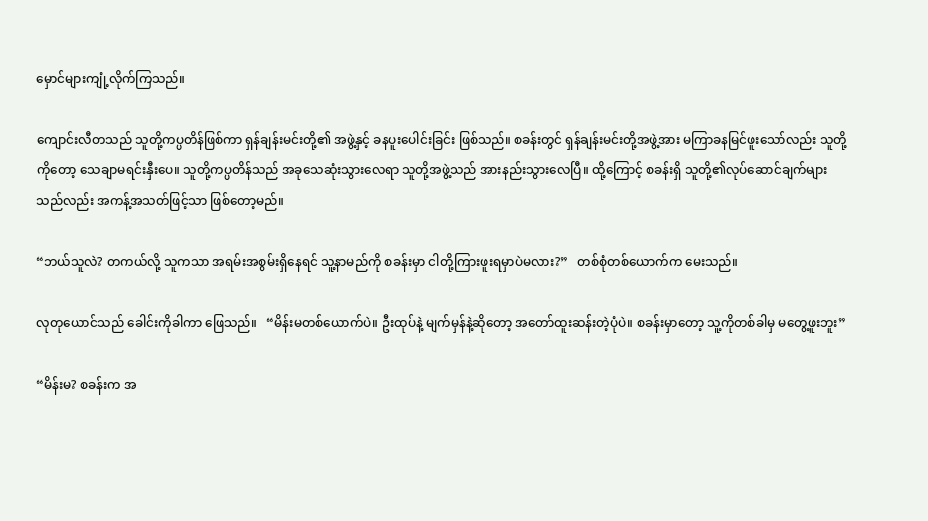မှောင်များကျုံ့လိုက်ကြသည်။

ကျောင်းလီတသည် သူတို့ကပ္ပတိန်ဖြစ်ကာ ရှန်ချန်းမင်းတို့၏ အဖွဲ့နှင့် ခနပူးပေါင်းခြင်း ဖြစ်သည်။ စခန်းတွင် ရှန်ချန်းမင်းတို့အဖွဲ့အား မကြာခနမြင်ဖူးသော်လည်း သူတို့ကိုတော့ သေချာမရင်းနှီးပေ။ သူတို့ကပ္ပတိန်သည် အခုသေဆုံးသွားလေရာ သူတို့အဖွဲ့သည် အားနည်းသွားလေပြီ။ ထို့ကြောင့် စခန်းရှိ သူတို့၏လုပ်ဆောင်ချက်များသည်လည်း အကန့်အသတ်ဖြင့်သာ ဖြစ်တော့မည်။

“ဘယ်သူလဲ? တကယ်လို့ သူကသာ အရမ်းအစွမ်းရှိနေရင် သူ့နာမည်ကို စခန်းမှာ ငါတို့ကြားဖူးရမှာပဲမလား?”   တစ်စုံတစ်ယောက်က မေးသည်။

လုတုယောင်သည် ခေါင်းကိုခါကာ ဖြေသည်။   “မိန်းမတစ်ယောက်ပဲ။ ဦးထုပ်နဲ့ မျက်မှန်နဲ့ဆိုတော့ အတော်ထူးဆန်းတဲ့ပုံပဲ။ စခန်းမှာတော့ သူ့ကိုတစ်ခါမှ မတွေ့ဖူးဘူး”

“မိန်းမ? စခန်းက အ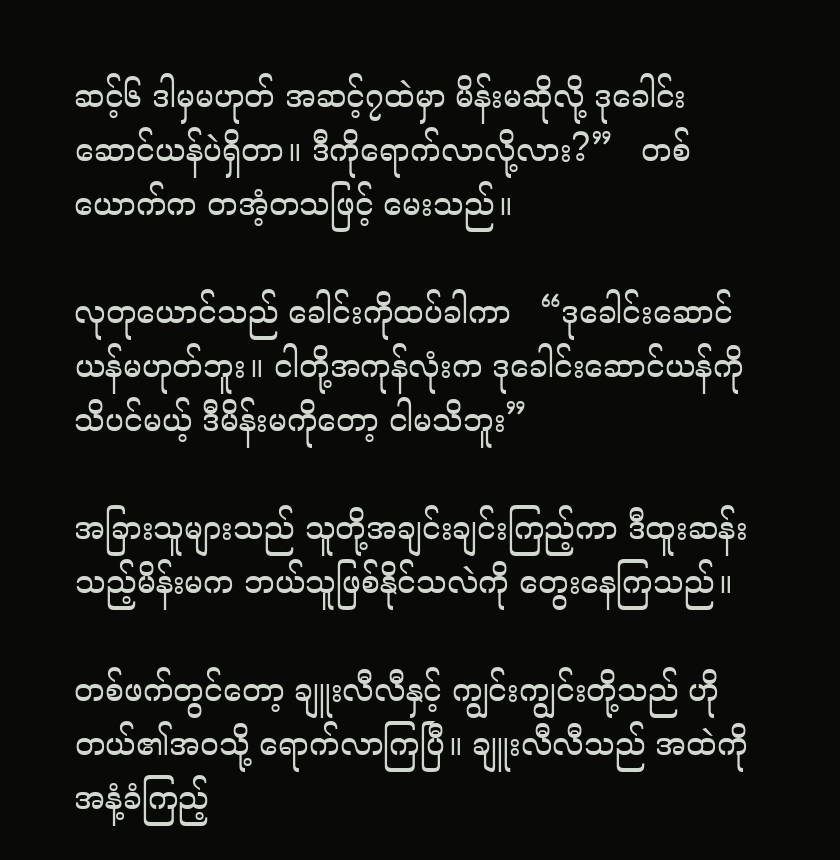ဆင့်၆ ဒါမှမဟုတ် အဆင့်၇ထဲမှာ မိန်းမဆိုလို့ ဒုခေါင်းဆောင်ယန်ပဲရှိတာ။ ဒီကိုရောက်လာလို့လား?”   တစ်ယောက်က တအံ့တသဖြင့် မေးသည်။

လုတုယောင်သည် ခေါင်းကိုထပ်ခါကာ   “ဒုခေါင်းဆောင်ယန်မဟုတ်ဘူး။ ငါတို့အကုန်လုံးက ဒုခေါင်းဆောင်ယန်ကို သိပင်မယ့် ဒီမိန်းမကိုတော့ ငါမသိဘူး”

အခြားသူများသည် သူတို့အချင်းချင်းကြည့်ကာ ဒီထူးဆန်းသည့်မိန်းမက ဘယ်သူဖြစ်နိုင်သလဲကို တွေးနေကြသည်။

တစ်ဖက်တွင်တော့ ချူးလီလီနှင့် ကျွင်းကျွင်းတို့သည် ဟိုတယ်၏အဝသို့ ရောက်လာကြပြီ။ ချူးလီလီသည် အထဲကို အနံ့ခံကြည့်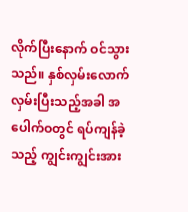လိုက်ပြီးနောက် ဝင်သွားသည်။ နှစ်လှမ်းလောက်လှမ်းပြီးသည့်အခါ အပေါက်ဝတွင် ရပ်ကျန်ခဲ့သည့် ကျွင်းကျွင်းအား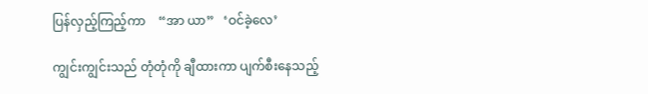ပြန်လှည့်ကြည့်ကာ    “အာ ယာ”   ‘ဝင်ခဲ့လေ’

ကျွင်းကျွင်းသည် တုံတုံကို ချီထားကာ ပျက်စီးနေသည့်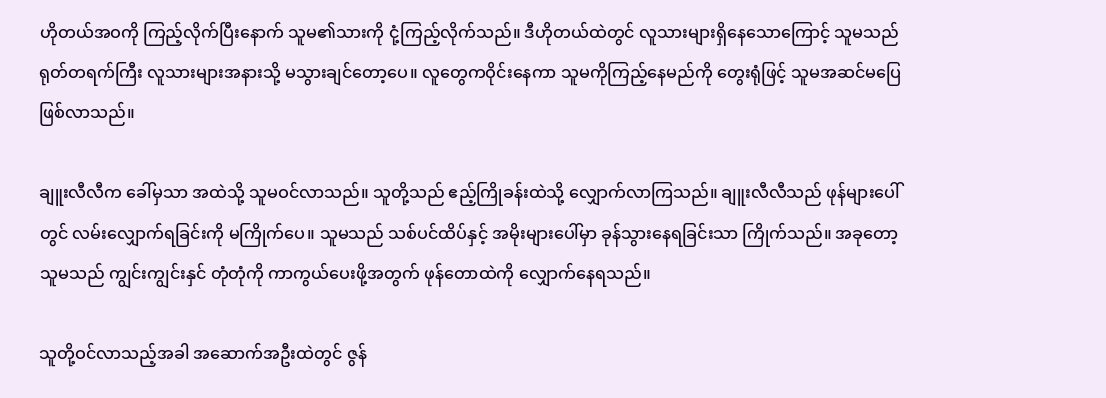ဟိုတယ်အဝကို ကြည့်လိုက်ပြီးနောက် သူမ၏သားကို ငုံ့ကြည့်လိုက်သည်။ ဒီဟိုတယ်ထဲတွင် လူသားများရှိနေသောကြောင့် သူမသည် ရုတ်တရက်ကြီး လူသားများအနားသို့ မသွားချင်တော့ပေ။ လူတွေကဝိုင်းနေကာ သူမကိုကြည့်နေမည်ကို တွေးရုံဖြင့် သူမအဆင်မပြေဖြစ်လာသည်။

ချူးလီလီက ခေါ်မှသာ အထဲသို့ သူမဝင်လာသည်။ သူတို့သည် ဧည့်ကြိုခန်းထဲသို့ လျှောက်လာကြသည်။ ချူးလီလီသည် ဖုန်များပေါ်တွင် လမ်းလျှောက်ရခြင်းကို မကြိုက်ပေ။ သူမသည် သစ်ပင်ထိပ်နှင့် အမိုးများပေါ်မှာ ခုန်သွားနေရခြင်းသာ ကြိုက်သည်။ အခုတော့ သူမသည် ကျွင်းကျွင်းနှင် တုံတုံကို ကာကွယ်ပေးဖို့အတွက် ဖုန်တောထဲကို လျှောက်နေရသည်။

သူတို့ဝင်လာသည့်အခါ အဆောက်အဦးထဲတွင် ဇွန်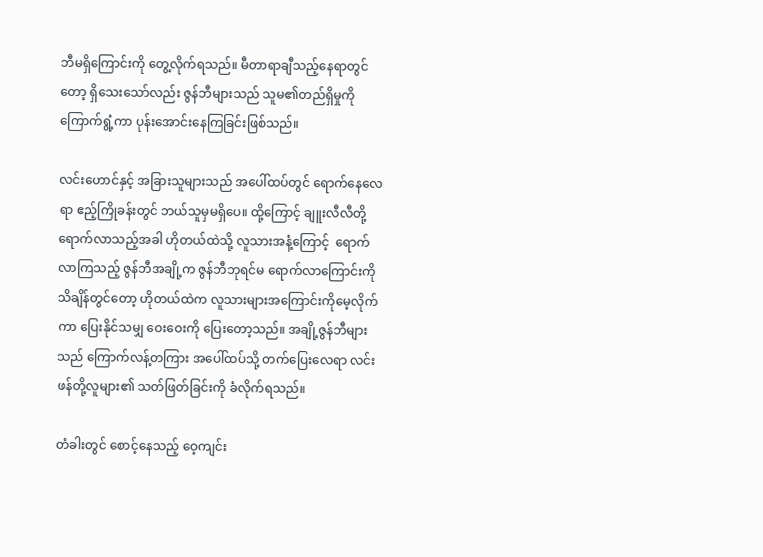ဘီမရှိကြောင်းကို တွေ့လိုက်ရသည်။ မီတာရာချီသည့်နေရာတွင်တော့ ရှိသေးသော်လည်း ဇွန်ဘီများသည် သူမ၏တည်ရှိမှုကို ကြောက်ရွံ့ကာ ပုန်းအောင်းနေကြခြင်းဖြစ်သည်။

လင်းဟောင်နှင့် အခြားသူများသည် အပေါ်ထပ်တွင် ရောက်နေလေရာ ဧည့်ကြိုခန်းတွင် ဘယ်သူမှမရှိပေ။ ထို့ကြောင့် ချူးလီလီတို့ရောက်လာသည့်အခါ ဟိုတယ်ထဲသို့ လူသားအနံ့ကြောင့်  ရောက်လာကြသည့် ဇွန်ဘီအချို့က ဇွန်ဘီဘုရင်မ ရောက်လာကြောင်းကို သိချိန်တွင်တော့ ဟိုတယ်ထဲက လူသားများအကြောင်းကိုမေ့လိုက်ကာ ပြေးနိုင်သမျှ ဝေးဝေးကို ပြေးတော့သည်။ အချို့ဇွန်ဘီများသည် ကြောက်လန့်တကြား အပေါ်ထပ်သို့ တက်ပြေးလေရာ လင်းဖန်တို့လူများ၏ သတ်ဖြတ်ခြင်းကို ခံလိုက်ရသည်။

တံခါးတွင် စောင့်နေသည့် ဝေ့ကျင်း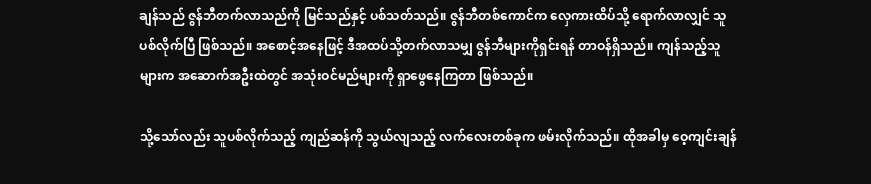ချန်သည် ဇွန်ဘီတက်လာသည်ကို မြင်သည်နှင့် ပစ်သတ်သည်။ ဇွန်ဘီတစ်ကောင်က လှေကားထိပ်သို့ ရောက်လာလျှင် သူပစ်လိုက်ပြီ ဖြစ်သည်။ အစောင့်အနေဖြင့် ဒီအထပ်သို့တက်လာသမျှ ဇွန်ဘီများကိုရှင်းရန် တာဝန်ရှိသည်။ ကျန်သည့်သူများက အဆောက်အဦးထဲတွင် အသုံးဝင်မည်များကို ရှာဖွေနေကြတာ ဖြစ်သည်။

သို့သော်လည်း သူပစ်လိုက်သည့် ကျည်ဆန်ကို သွယ်လျသည့် လက်လေးတစ်ခုက ဖမ်းလိုက်သည်။ ထိုအခါမှ ဝေ့ကျင်းချန်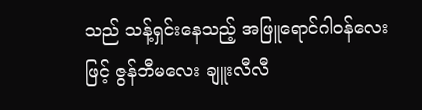သည် သန့်ရှင်းနေသည့် အဖြူရောင်ဂါဝန်လေးဖြင့် ဇွန်ဘီမလေး ချူးလီလီ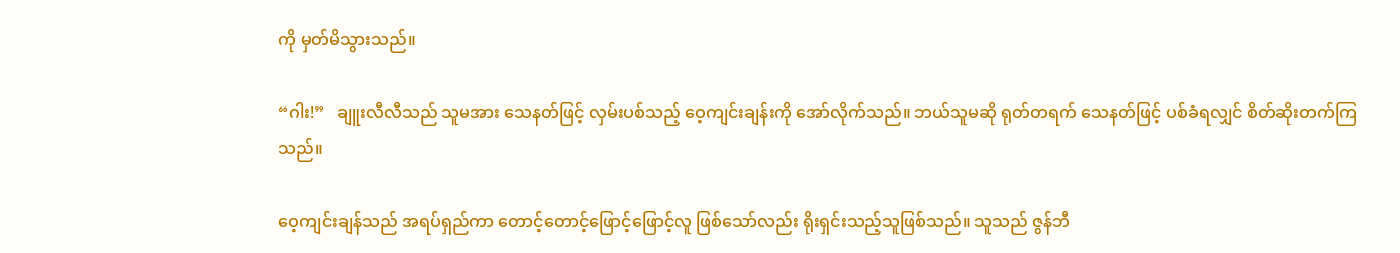ကို မှတ်မိသွားသည်။

“ဂါး!”   ချူးလီလီသည် သူမအား သေနတ်ဖြင့် လှမ်းပစ်သည့် ဝေ့ကျင်းချန်းကို အော်လိုက်သည်။ ဘယ်သူမဆို ရုတ်တရက် သေနတ်ဖြင့် ပစ်ခံရလျှင် စိတ်ဆိုးတက်ကြသည်။

ဝေ့ကျင်းချန်သည် အရပ်ရှည်ကာ တောင့်တောင့်ဖြောင့်ဖြောင့်လူ ဖြစ်သော်လည်း ရိုးရှင်းသည့်သူဖြစ်သည်။ သူသည် ဇွန်ဘီ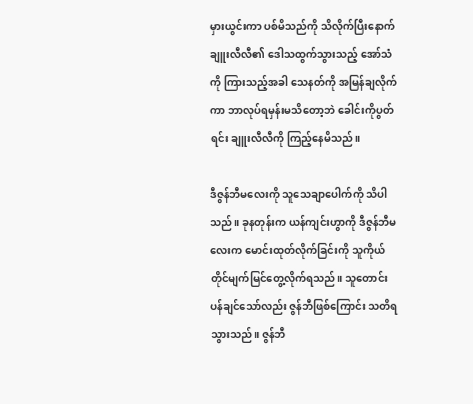မှားယွင်းကာ ပစ်မိသည်ကို သိလိုက်ပြီးနောက် ချူးလီလီ၏ ဒေါသထွက်သွားသည့် အော်သံကို ကြားသည့်အခါ သေနတ်ကို အမြန်ချလိုက်ကာ ဘာလုပ်ရမှန်းမသိတော့ဘဲ ခေါင်းကိုပွတ်ရင်း ချူးလီလီကို ကြည့်နေမိသည်။

ဒီဇွန်ဘီမလေးကို သူသေချာပေါက်ကို သိပါသည်။ ခုနတုန်းက ယန်ကျင်းဟွာကို ဒီဇွန်ဘီမလေးက မောင်းထုတ်လိုက်ခြင်းကို သူကိုယ်တိုင်မျက်မြင်တွေ့လိုက်ရသည်။ သူတောင်းပန်ချင်သော်လည်း ဇွန်ဘီဖြစ်ကြောင်း သတိရသွားသည်။ ဇွန်ဘီ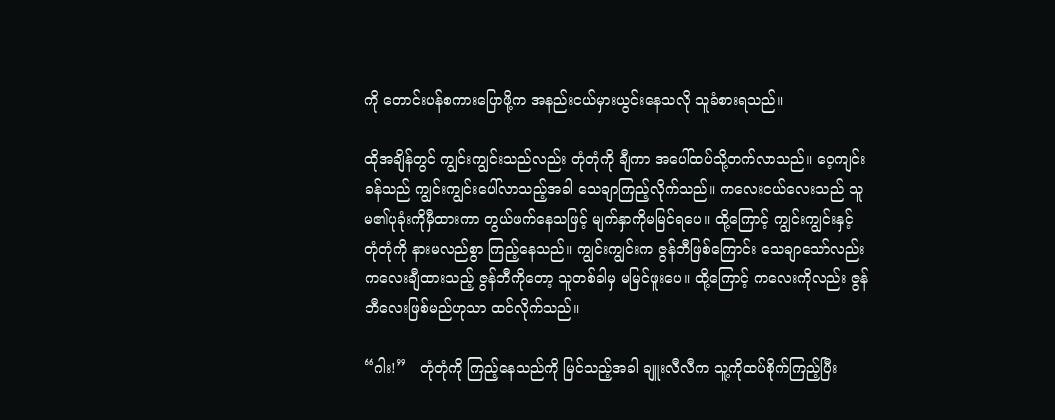ကို တောင်းပန်စကားပြောဖို့က အနည်းငယ်မှားယွင်းနေသလို သူခံစားရသည်။

ထိုအချိန်တွင် ကျွင်းကျွင်းသည်လည်း တုံတုံကို ချီကာ အပေါ်ထပ်သို့တက်လာသည်။ ဝေ့ကျင်းခန်သည် ကျွင်းကျွင်းပေါ်လာသည့်အခါ သေချာကြည့်လိုက်သည်။ ကလေးငယ်လေးသည် သူမ၏ပုခုံးကိုမှီထားကာ တွယ်ဖက်နေသဖြင့် မျက်နှာကိုမမြင်ရပေ။ ထို့ကြောင့် ကျွင်းကျွင်းနှင့် တုံတုံကို နားမလည်စွာ ကြည့်နေသည်။ ကျွင်းကျွင်းက ဇွန်ဘီဖြစ်ကြောင်း သေချာသော်လည်း ကလေးချီထားသည့် ဇွန်ဘီကိုတော့ သူတစ်ခါမှ မမြင်ဖူးပေ။ ထို့ကြောင့် ကလေးကိုလည်း ဇွန်ဘီလေးဖြစ်မည်ဟုသာ ထင်လိုက်သည်။

“ဂါး!”   တုံတုံကို ကြည့်နေသည်ကို မြင်သည့်အခါ ချူးလီလီက သူ့ကိုထပ်စိုက်ကြည့်ပြီး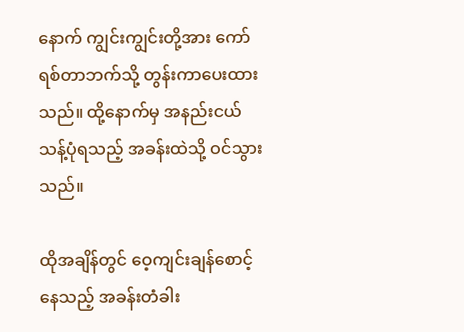နောက် ကျွင်းကျွင်းတို့အား ကော်ရစ်တာဘက်သို့ တွန်းကာပေးထားသည်။ ထို့နောက်မှ အနည်းငယ်သန့်ပုံရသည့် အခန်းထဲသို့ ဝင်သွားသည်။

ထိုအချိန်တွင် ဝေ့ကျင်းချန်စောင့်နေသည့် အခန်းတံခါး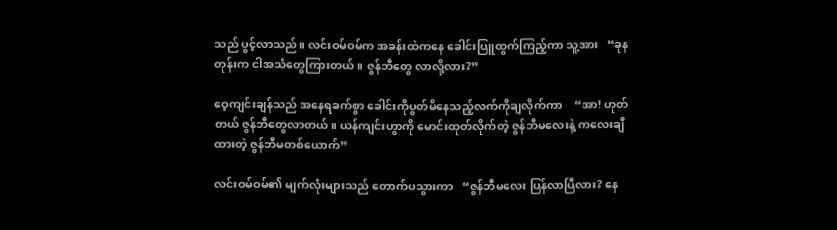သည် ပွင့်လာသည်။ လင်းဝမ်ဝမ်က အခန်းထဲကနေ ခေါင်းပြူထွက်ကြည့်ကာ သူ့အား   “ခုနတုန်းက ငါအသံတွေကြားတယ်။ ဇွန်ဘီတွေ လာလို့လား?”

ဝေ့ကျင်းချန်သည် အနေရခက်စွာ ခေါင်းကိုပွတ်မိနေသည့်လက်ကိုချလိုက်ကာ    “အာ! ဟုတ်တယ် ဇွန်ဘီတွေလာတယ်။ ယန်ကျင်းဟွာကို မောင်းထုတ်လိုက်တဲ့ ဇွန်ဘီမလေးနဲ့ ကလေးချီထားတဲ့ ဇွန်ဘီမတစ်ယောက်”

လင်းဝမ်ဝမ်၏ မျက်လုံးများသည် တောက်ပသွားကာ   “ဇွန်ဘီမလေး ပြန်လာပြီလား? နေ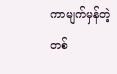ကာမျက်မှန်တဲ့တစ်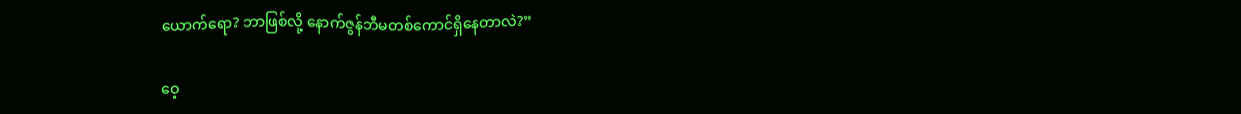ယောက်ရော? ဘာဖြစ်လို့ နောက်ဇွန်ဘီမတစ်ကောင်ရှိနေတာလဲ?”

ဝေ့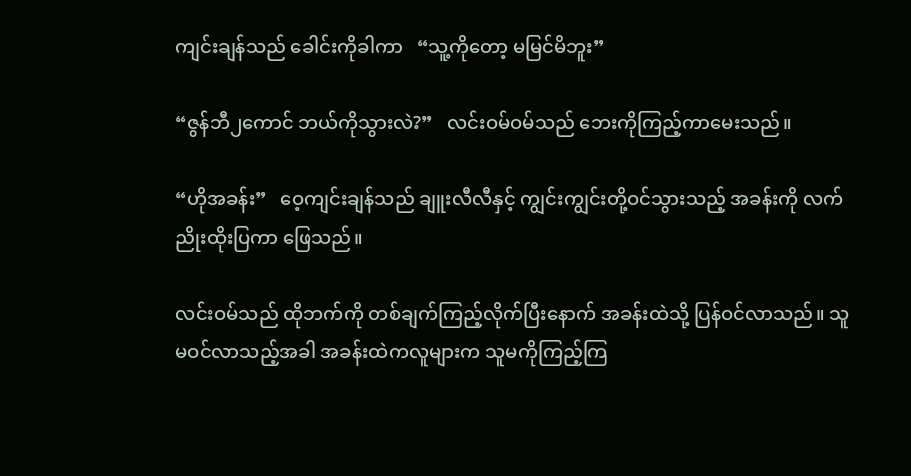ကျင်းချန်သည် ခေါင်းကိုခါကာ   “သူ့ကိုတော့ မမြင်မိဘူး”

“ဇွန်ဘီ၂ကောင် ဘယ်ကိုသွားလဲ?”   လင်းဝမ်ဝမ်သည် ဘေးကိုကြည့်ကာမေးသည်။

“ဟိုအခန်း”   ဝေ့ကျင်းချန်သည် ချူးလီလီနှင့် ကျွင်းကျွင်းတို့ဝင်သွားသည့် အခန်းကို လက်ညိုးထိုးပြကာ ဖြေသည်။

လင်းဝမ်သည် ထိုဘက်ကို တစ်ချက်ကြည့်လိုက်ပြီးနောက် အခန်းထဲသို့ ပြန်ဝင်လာသည်။ သူမဝင်လာသည့်အခါ အခန်းထဲကလူများက သူမကိုကြည့်ကြ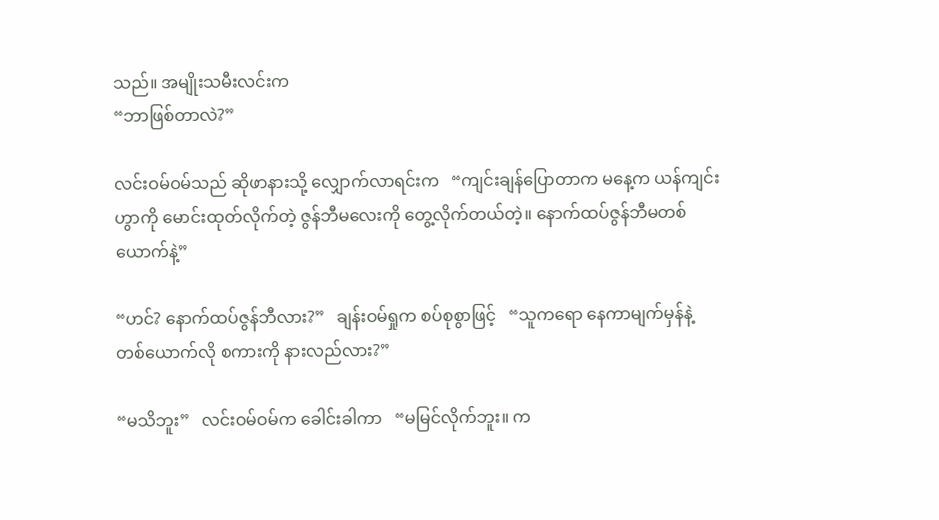သည်။ အမျိုးသမီးလင်းက
“ဘာဖြစ်တာလဲ?”

လင်းဝမ်ဝမ်သည် ဆိုဖာနားသို့ လျှောက်လာရင်းက   “ကျင်းချန်ပြောတာက မနေ့က ယန်ကျင်းဟွာကို မောင်းထုတ်လိုက်တဲ့ ဇွန်ဘီမလေးကို တွေ့လိုက်တယ်တဲ့။ နောက်ထပ်ဇွန်ဘီမတစ်ယောက်နဲ့”

“ဟင်? နောက်ထပ်ဇွန်ဘီလား?”   ချန်းဝမ်ရှုက စပ်စုစွာဖြင့်   “သူကရော နေကာမျက်မှန်နဲ့တစ်ယောက်လို စကားကို နားလည်လား?”

“မသိဘူး”   လင်းဝမ်ဝမ်က ခေါင်းခါကာ   “မမြင်လိုက်ဘူး။ က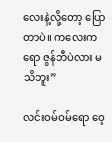လေးနဲ့လို့တော့ ပြောတာပဲ။ ကလေးကရော ဇွန်ဘီပဲလား မသိဘူး”

လင်းဝမ်ဝမ်ရော ဝေ့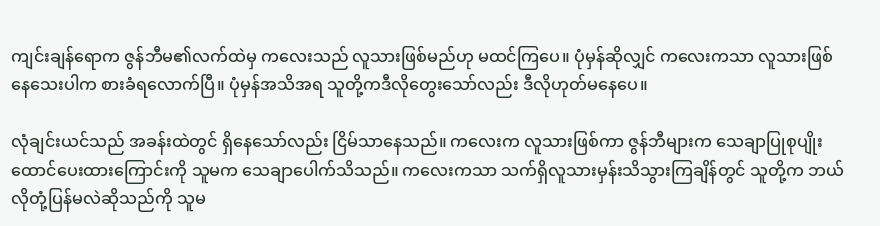ကျင်းချန်ရောက ဇွန်ဘီမ၏လက်ထဲမှ ကလေးသည် လူသားဖြစ်မည်ဟု မထင်ကြပေ။ ပုံမှန်ဆိုလျှင် ကလေးကသာ လူသားဖြစ်နေသေးပါက စားခံရလောက်ပြီ။ ပုံမှန်အသိအရ သူတို့ကဒီလိုတွေးသော်လည်း ဒီလိုဟုတ်မနေပေ။

လုံချင်းယင်သည် အခန်းထဲတွင် ရှိနေသော်လည်း ငြိမ်သာနေသည်။ ကလေးက လူသားဖြစ်ကာ ဇွန်ဘီများက သေချာပြုစုပျိုးထောင်ပေးထားကြောင်းကို သူမက သေချာပေါက်သိသည်။ ကလေးကသာ သက်ရှိလူသားမှန်းသိသွားကြချိန်တွင် သူတို့က ဘယ်လိုတုံ့ပြန်မလဲဆိုသည်ကို သူမ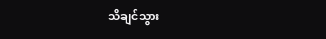သိချင်သွား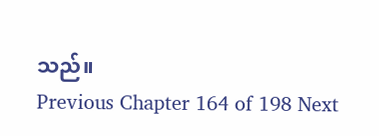သည်။
Previous Chapter 164 of 198 Next